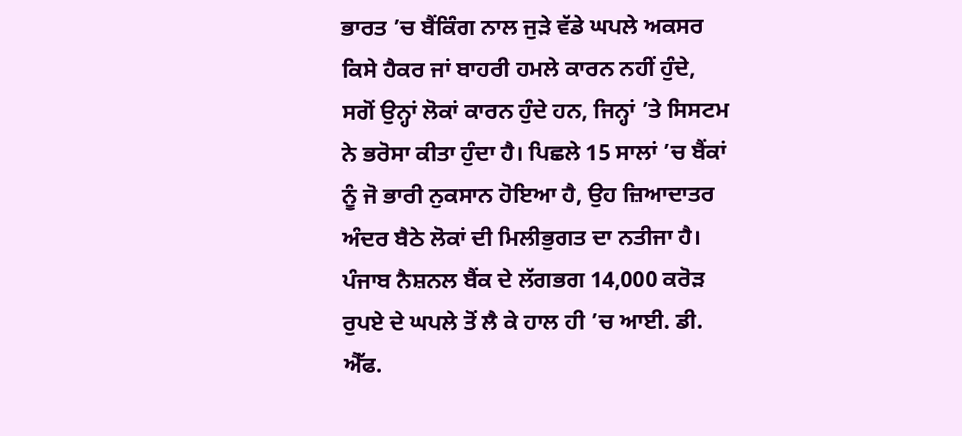ਭਾਰਤ ’ਚ ਬੈਂਕਿੰਗ ਨਾਲ ਜੁੜੇ ਵੱਡੇ ਘਪਲੇ ਅਕਸਰ ਕਿਸੇ ਹੈਕਰ ਜਾਂ ਬਾਹਰੀ ਹਮਲੇ ਕਾਰਨ ਨਹੀਂ ਹੁੰਦੇ, ਸਗੋਂ ਉਨ੍ਹਾਂ ਲੋਕਾਂ ਕਾਰਨ ਹੁੰਦੇ ਹਨ, ਜਿਨ੍ਹਾਂ ’ਤੇ ਸਿਸਟਮ ਨੇ ਭਰੋਸਾ ਕੀਤਾ ਹੁੰਦਾ ਹੈ। ਪਿਛਲੇ 15 ਸਾਲਾਂ ’ਚ ਬੈਂਕਾਂ ਨੂੰ ਜੋ ਭਾਰੀ ਨੁਕਸਾਨ ਹੋਇਆ ਹੈ, ਉਹ ਜ਼ਿਆਦਾਤਰ ਅੰਦਰ ਬੈਠੇ ਲੋਕਾਂ ਦੀ ਮਿਲੀਭੁਗਤ ਦਾ ਨਤੀਜਾ ਹੈ। ਪੰਜਾਬ ਨੈਸ਼ਨਲ ਬੈਂਕ ਦੇ ਲੱਗਭਗ 14,000 ਕਰੋੜ ਰੁਪਏ ਦੇ ਘਪਲੇ ਤੋਂ ਲੈ ਕੇ ਹਾਲ ਹੀ ’ਚ ਆਈ. ਡੀ. ਐੱਫ.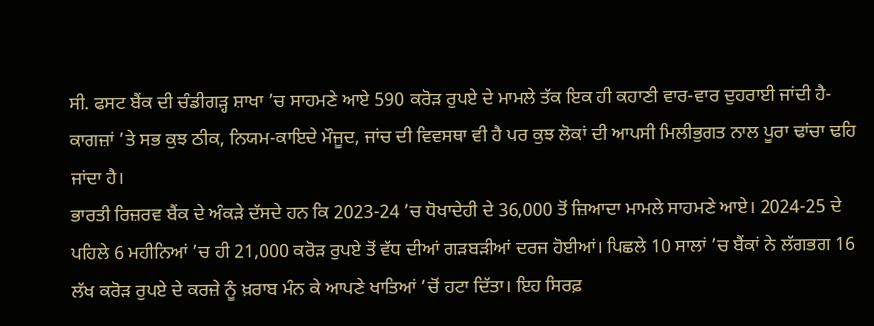ਸੀ. ਫਸਟ ਬੈਂਕ ਦੀ ਚੰਡੀਗੜ੍ਹ ਸ਼ਾਖਾ ’ਚ ਸਾਹਮਣੇ ਆਏ 590 ਕਰੋੜ ਰੁਪਏ ਦੇ ਮਾਮਲੇ ਤੱਕ ਇਕ ਹੀ ਕਹਾਣੀ ਵਾਰ-ਵਾਰ ਦੁਹਰਾਈ ਜਾਂਦੀ ਹੈ- ਕਾਗਜ਼ਾਂ ’ਤੇ ਸਭ ਕੁਝ ਠੀਕ, ਨਿਯਮ-ਕਾਇਦੇ ਮੌਜੂਦ, ਜਾਂਚ ਦੀ ਵਿਵਸਥਾ ਵੀ ਹੈ ਪਰ ਕੁਝ ਲੋਕਾਂ ਦੀ ਆਪਸੀ ਮਿਲੀਭੁਗਤ ਨਾਲ ਪੂਰਾ ਢਾਂਚਾ ਢਹਿ ਜਾਂਦਾ ਹੈ।
ਭਾਰਤੀ ਰਿਜ਼ਰਵ ਬੈਂਕ ਦੇ ਅੰਕੜੇ ਦੱਸਦੇ ਹਨ ਕਿ 2023-24 ’ਚ ਧੋਖਾਦੇਹੀ ਦੇ 36,000 ਤੋਂ ਜ਼ਿਆਦਾ ਮਾਮਲੇ ਸਾਹਮਣੇ ਆਏ। 2024-25 ਦੇ ਪਹਿਲੇ 6 ਮਹੀਨਿਆਂ ’ਚ ਹੀ 21,000 ਕਰੋੜ ਰੁਪਏ ਤੋਂ ਵੱਧ ਦੀਆਂ ਗੜਬੜੀਆਂ ਦਰਜ ਹੋਈਆਂ। ਪਿਛਲੇ 10 ਸਾਲਾਂ ’ਚ ਬੈਂਕਾਂ ਨੇ ਲੱਗਭਗ 16 ਲੱਖ ਕਰੋੜ ਰੁਪਏ ਦੇ ਕਰਜ਼ੇ ਨੂੰ ਖ਼ਰਾਬ ਮੰਨ ਕੇ ਆਪਣੇ ਖਾਤਿਆਂ ’ਚੋਂ ਹਟਾ ਦਿੱਤਾ। ਇਹ ਸਿਰਫ਼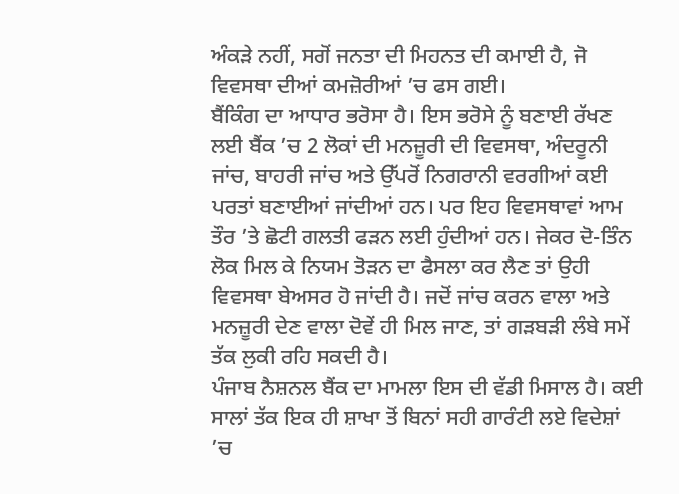ਅੰਕੜੇ ਨਹੀਂ, ਸਗੋਂ ਜਨਤਾ ਦੀ ਮਿਹਨਤ ਦੀ ਕਮਾਈ ਹੈ, ਜੋ ਵਿਵਸਥਾ ਦੀਆਂ ਕਮਜ਼ੋਰੀਆਂ ’ਚ ਫਸ ਗਈ।
ਬੈਂਕਿੰਗ ਦਾ ਆਧਾਰ ਭਰੋਸਾ ਹੈ। ਇਸ ਭਰੋਸੇ ਨੂੰ ਬਣਾਈ ਰੱਖਣ ਲਈ ਬੈਂਕ ’ਚ 2 ਲੋਕਾਂ ਦੀ ਮਨਜ਼ੂਰੀ ਦੀ ਵਿਵਸਥਾ, ਅੰਦਰੂਨੀ ਜਾਂਚ, ਬਾਹਰੀ ਜਾਂਚ ਅਤੇ ਉੱਪਰੋਂ ਨਿਗਰਾਨੀ ਵਰਗੀਆਂ ਕਈ ਪਰਤਾਂ ਬਣਾਈਆਂ ਜਾਂਦੀਆਂ ਹਨ। ਪਰ ਇਹ ਵਿਵਸਥਾਵਾਂ ਆਮ ਤੌਰ ’ਤੇ ਛੋਟੀ ਗਲਤੀ ਫੜਨ ਲਈ ਹੁੰਦੀਆਂ ਹਨ। ਜੇਕਰ ਦੋ-ਤਿੰਨ ਲੋਕ ਮਿਲ ਕੇ ਨਿਯਮ ਤੋੜਨ ਦਾ ਫੈਸਲਾ ਕਰ ਲੈਣ ਤਾਂ ਉਹੀ ਵਿਵਸਥਾ ਬੇਅਸਰ ਹੋ ਜਾਂਦੀ ਹੈ। ਜਦੋਂ ਜਾਂਚ ਕਰਨ ਵਾਲਾ ਅਤੇ ਮਨਜ਼ੂਰੀ ਦੇਣ ਵਾਲਾ ਦੋਵੇਂ ਹੀ ਮਿਲ ਜਾਣ, ਤਾਂ ਗੜਬੜੀ ਲੰਬੇ ਸਮੇਂ ਤੱਕ ਲੁਕੀ ਰਹਿ ਸਕਦੀ ਹੈ।
ਪੰਜਾਬ ਨੈਸ਼ਨਲ ਬੈਂਕ ਦਾ ਮਾਮਲਾ ਇਸ ਦੀ ਵੱਡੀ ਮਿਸਾਲ ਹੈ। ਕਈ ਸਾਲਾਂ ਤੱਕ ਇਕ ਹੀ ਸ਼ਾਖਾ ਤੋਂ ਬਿਨਾਂ ਸਹੀ ਗਾਰੰਟੀ ਲਏ ਵਿਦੇਸ਼ਾਂ ’ਚ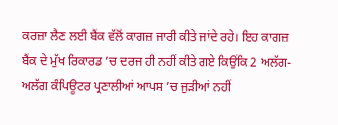ਕਰਜ਼ਾ ਲੈਣ ਲਈ ਬੈਂਕ ਵੱਲੋਂ ਕਾਗਜ਼ ਜਾਰੀ ਕੀਤੇ ਜਾਂਦੇ ਰਹੇ। ਇਹ ਕਾਗਜ਼ ਬੈਂਕ ਦੇ ਮੁੱਖ ਰਿਕਾਰਡ ’ਚ ਦਰਜ ਹੀ ਨਹੀਂ ਕੀਤੇ ਗਏ ਕਿਉਂਕਿ 2 ਅਲੱਗ-ਅਲੱਗ ਕੰਪਿਊਟਰ ਪ੍ਰਣਾਲੀਆਂ ਆਪਸ ’ਚ ਜੁੜੀਆਂ ਨਹੀਂ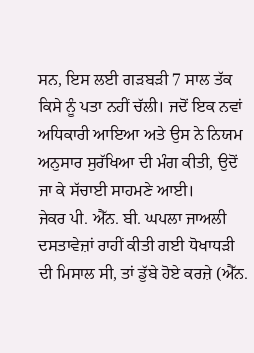ਸਨ, ਇਸ ਲਈ ਗੜਬੜੀ 7 ਸਾਲ ਤੱਕ ਕਿਸੇ ਨੂੰ ਪਤਾ ਨਹੀਂ ਚੱਲੀ। ਜਦੋਂ ਇਕ ਨਵਾਂ ਅਧਿਕਾਰੀ ਆਇਆ ਅਤੇ ਉਸ ਨੇ ਨਿਯਮ ਅਨੁਸਾਰ ਸੁਰੱਖਿਆ ਦੀ ਮੰਗ ਕੀਤੀ, ਉਦੋਂ ਜਾ ਕੇ ਸੱਚਾਈ ਸਾਹਮਣੇ ਆਈ।
ਜੇਕਰ ਪੀ. ਐੱਨ. ਬੀ. ਘਪਲਾ ਜਾਅਲੀ ਦਸਤਾਵੇਜ਼ਾਂ ਰਾਹੀਂ ਕੀਤੀ ਗਈ ਧੋਖਾਧੜੀ ਦੀ ਮਿਸਾਲ ਸੀ, ਤਾਂ ਡੁੱਬੇ ਹੋਏ ਕਰਜ਼ੇ (ਐੱਨ.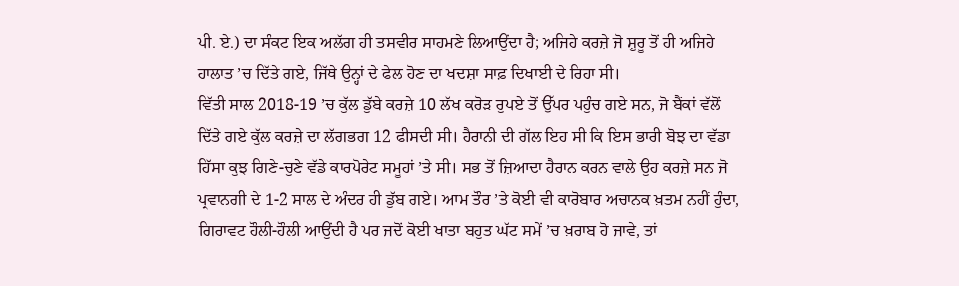ਪੀ. ਏ.) ਦਾ ਸੰਕਟ ਇਕ ਅਲੱਗ ਹੀ ਤਸਵੀਰ ਸਾਹਮਣੇ ਲਿਆਉਂਦਾ ਹੈ; ਅਜਿਹੇ ਕਰਜ਼ੇ ਜੋ ਸ਼ੁਰੂ ਤੋਂ ਹੀ ਅਜਿਹੇ ਹਾਲਾਤ ’ਚ ਦਿੱਤੇ ਗਏ, ਜਿੱਥੇ ਉਨ੍ਹਾਂ ਦੇ ਫੇਲ ਹੋਣ ਦਾ ਖਦਸ਼ਾ ਸਾਫ਼ ਦਿਖਾਈ ਦੇ ਰਿਹਾ ਸੀ।
ਵਿੱਤੀ ਸਾਲ 2018-19 ’ਚ ਕੁੱਲ ਡੁੱਬੇ ਕਰਜ਼ੇ 10 ਲੱਖ ਕਰੋੜ ਰੁਪਏ ਤੋਂ ਉੱਪਰ ਪਹੁੰਚ ਗਏ ਸਨ, ਜੋ ਬੈਂਕਾਂ ਵੱਲੋਂ ਦਿੱਤੇ ਗਏ ਕੁੱਲ ਕਰਜ਼ੇ ਦਾ ਲੱਗਭਗ 12 ਫੀਸਦੀ ਸੀ। ਹੈਰਾਨੀ ਦੀ ਗੱਲ ਇਹ ਸੀ ਕਿ ਇਸ ਭਾਰੀ ਬੋਝ ਦਾ ਵੱਡਾ ਹਿੱਸਾ ਕੁਝ ਗਿਣੇ-ਚੁਣੇ ਵੱਡੇ ਕਾਰਪੋਰੇਟ ਸਮੂਹਾਂ ’ਤੇ ਸੀ। ਸਭ ਤੋਂ ਜ਼ਿਆਦਾ ਹੈਰਾਨ ਕਰਨ ਵਾਲੇ ਉਹ ਕਰਜ਼ੇ ਸਨ ਜੋ ਪ੍ਰਵਾਨਗੀ ਦੇ 1-2 ਸਾਲ ਦੇ ਅੰਦਰ ਹੀ ਡੁੱਬ ਗਏ। ਆਮ ਤੌਰ ’ਤੇ ਕੋਈ ਵੀ ਕਾਰੋਬਾਰ ਅਚਾਨਕ ਖ਼ਤਮ ਨਹੀਂ ਹੁੰਦਾ, ਗਿਰਾਵਟ ਹੌਲੀ-ਹੌਲੀ ਆਉਂਦੀ ਹੈ ਪਰ ਜਦੋਂ ਕੋਈ ਖਾਤਾ ਬਹੁਤ ਘੱਟ ਸਮੇਂ ’ਚ ਖ਼ਰਾਬ ਹੋ ਜਾਵੇ, ਤਾਂ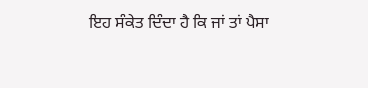ਇਹ ਸੰਕੇਤ ਦਿੰਦਾ ਹੈ ਕਿ ਜਾਂ ਤਾਂ ਪੈਸਾ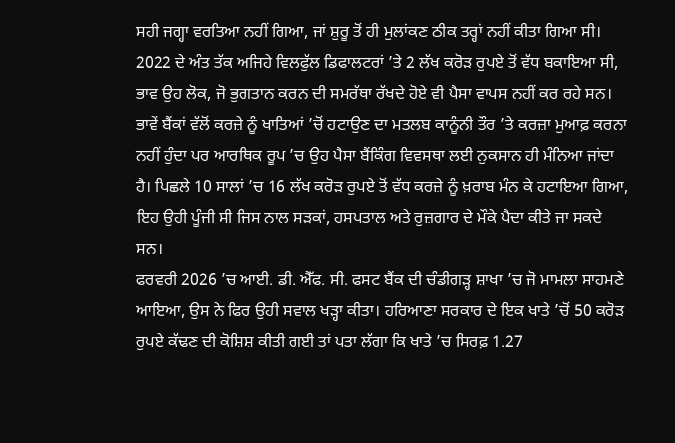ਸਹੀ ਜਗ੍ਹਾ ਵਰਤਿਆ ਨਹੀਂ ਗਿਆ, ਜਾਂ ਸ਼ੁਰੂ ਤੋਂ ਹੀ ਮੁਲਾਂਕਣ ਠੀਕ ਤਰ੍ਹਾਂ ਨਹੀਂ ਕੀਤਾ ਗਿਆ ਸੀ।
2022 ਦੇ ਅੰਤ ਤੱਕ ਅਜਿਹੇ ਵਿਲਫੁੱਲ ਡਿਫਾਲਟਰਾਂ ’ਤੇ 2 ਲੱਖ ਕਰੋੜ ਰੁਪਏ ਤੋਂ ਵੱਧ ਬਕਾਇਆ ਸੀ, ਭਾਵ ਉਹ ਲੋਕ, ਜੋ ਭੁਗਤਾਨ ਕਰਨ ਦੀ ਸਮਰੱਥਾ ਰੱਖਦੇ ਹੋਏ ਵੀ ਪੈਸਾ ਵਾਪਸ ਨਹੀਂ ਕਰ ਰਹੇ ਸਨ। ਭਾਵੇਂ ਬੈਂਕਾਂ ਵੱਲੋਂ ਕਰਜ਼ੇ ਨੂੰ ਖਾਤਿਆਂ ’ਚੋਂ ਹਟਾਉਣ ਦਾ ਮਤਲਬ ਕਾਨੂੰਨੀ ਤੌਰ ’ਤੇ ਕਰਜ਼ਾ ਮੁਆਫ਼ ਕਰਨਾ ਨਹੀਂ ਹੁੰਦਾ ਪਰ ਆਰਥਿਕ ਰੂਪ ’ਚ ਉਹ ਪੈਸਾ ਬੈਂਕਿੰਗ ਵਿਵਸਥਾ ਲਈ ਨੁਕਸਾਨ ਹੀ ਮੰਨਿਆ ਜਾਂਦਾ ਹੈ। ਪਿਛਲੇ 10 ਸਾਲਾਂ ’ਚ 16 ਲੱਖ ਕਰੋੜ ਰੁਪਏ ਤੋਂ ਵੱਧ ਕਰਜ਼ੇ ਨੂੰ ਖ਼ਰਾਬ ਮੰਨ ਕੇ ਹਟਾਇਆ ਗਿਆ, ਇਹ ਉਹੀ ਪੂੰਜੀ ਸੀ ਜਿਸ ਨਾਲ ਸੜਕਾਂ, ਹਸਪਤਾਲ ਅਤੇ ਰੁਜ਼ਗਾਰ ਦੇ ਮੌਕੇ ਪੈਦਾ ਕੀਤੇ ਜਾ ਸਕਦੇ ਸਨ।
ਫਰਵਰੀ 2026 ’ਚ ਆਈ. ਡੀ. ਐੱਫ. ਸੀ. ਫਸਟ ਬੈਂਕ ਦੀ ਚੰਡੀਗੜ੍ਹ ਸ਼ਾਖਾ ’ਚ ਜੋ ਮਾਮਲਾ ਸਾਹਮਣੇ ਆਇਆ, ਉਸ ਨੇ ਫਿਰ ਉਹੀ ਸਵਾਲ ਖੜ੍ਹਾ ਕੀਤਾ। ਹਰਿਆਣਾ ਸਰਕਾਰ ਦੇ ਇਕ ਖਾਤੇ ’ਚੋਂ 50 ਕਰੋੜ ਰੁਪਏ ਕੱਢਣ ਦੀ ਕੋਸ਼ਿਸ਼ ਕੀਤੀ ਗਈ ਤਾਂ ਪਤਾ ਲੱਗਾ ਕਿ ਖਾਤੇ ’ਚ ਸਿਰਫ਼ 1.27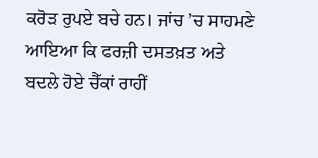ਕਰੋੜ ਰੁਪਏ ਬਚੇ ਹਨ। ਜਾਂਚ ’ਚ ਸਾਹਮਣੇ ਆਇਆ ਕਿ ਫਰਜ਼ੀ ਦਸਤਖ਼ਤ ਅਤੇ ਬਦਲੇ ਹੋਏ ਚੈੱਕਾਂ ਰਾਹੀਂ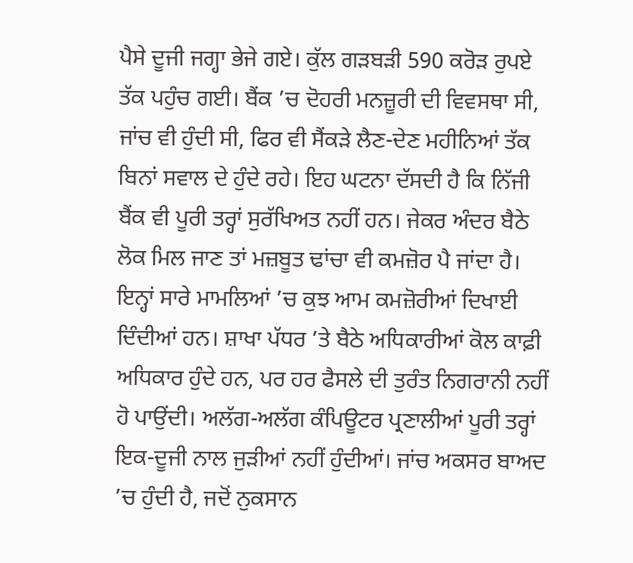ਪੈਸੇ ਦੂਜੀ ਜਗ੍ਹਾ ਭੇਜੇ ਗਏ। ਕੁੱਲ ਗੜਬੜੀ 590 ਕਰੋੜ ਰੁਪਏ ਤੱਕ ਪਹੁੰਚ ਗਈ। ਬੈਂਕ ’ਚ ਦੋਹਰੀ ਮਨਜ਼ੂਰੀ ਦੀ ਵਿਵਸਥਾ ਸੀ, ਜਾਂਚ ਵੀ ਹੁੰਦੀ ਸੀ, ਫਿਰ ਵੀ ਸੈਂਕੜੇ ਲੈਣ-ਦੇਣ ਮਹੀਨਿਆਂ ਤੱਕ ਬਿਨਾਂ ਸਵਾਲ ਦੇ ਹੁੰਦੇ ਰਹੇ। ਇਹ ਘਟਨਾ ਦੱਸਦੀ ਹੈ ਕਿ ਨਿੱਜੀ ਬੈਂਕ ਵੀ ਪੂਰੀ ਤਰ੍ਹਾਂ ਸੁਰੱਖਿਅਤ ਨਹੀਂ ਹਨ। ਜੇਕਰ ਅੰਦਰ ਬੈਠੇ ਲੋਕ ਮਿਲ ਜਾਣ ਤਾਂ ਮਜ਼ਬੂਤ ਢਾਂਚਾ ਵੀ ਕਮਜ਼ੋਰ ਪੈ ਜਾਂਦਾ ਹੈ।
ਇਨ੍ਹਾਂ ਸਾਰੇ ਮਾਮਲਿਆਂ ’ਚ ਕੁਝ ਆਮ ਕਮਜ਼ੋਰੀਆਂ ਦਿਖਾਈ ਦਿੰਦੀਆਂ ਹਨ। ਸ਼ਾਖਾ ਪੱਧਰ ’ਤੇ ਬੈਠੇ ਅਧਿਕਾਰੀਆਂ ਕੋਲ ਕਾਫ਼ੀ ਅਧਿਕਾਰ ਹੁੰਦੇ ਹਨ, ਪਰ ਹਰ ਫੈਸਲੇ ਦੀ ਤੁਰੰਤ ਨਿਗਰਾਨੀ ਨਹੀਂ ਹੋ ਪਾਉਂਦੀ। ਅਲੱਗ-ਅਲੱਗ ਕੰਪਿਊਟਰ ਪ੍ਰਣਾਲੀਆਂ ਪੂਰੀ ਤਰ੍ਹਾਂ ਇਕ-ਦੂਜੀ ਨਾਲ ਜੁੜੀਆਂ ਨਹੀਂ ਹੁੰਦੀਆਂ। ਜਾਂਚ ਅਕਸਰ ਬਾਅਦ ’ਚ ਹੁੰਦੀ ਹੈ, ਜਦੋਂ ਨੁਕਸਾਨ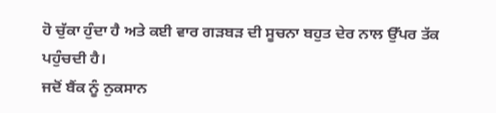ਹੋ ਚੁੱਕਾ ਹੁੰਦਾ ਹੈ ਅਤੇ ਕਈ ਵਾਰ ਗੜਬੜ ਦੀ ਸੂਚਨਾ ਬਹੁਤ ਦੇਰ ਨਾਲ ਉੱਪਰ ਤੱਕ ਪਹੁੰਚਦੀ ਹੈ।
ਜਦੋਂ ਬੈਂਕ ਨੂੰ ਨੁਕਸਾਨ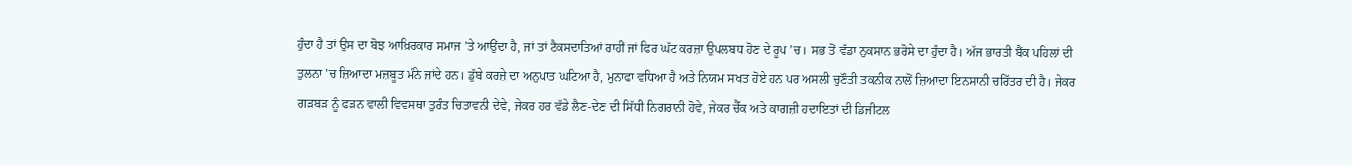ਹੁੰਦਾ ਹੈ ਤਾਂ ਉਸ ਦਾ ਬੋਝ ਆਖ਼ਿਰਕਾਰ ਸਮਾਜ ’ਤੇ ਆਉਂਦਾ ਹੈ, ਜਾਂ ਤਾਂ ਟੈਕਸਦਾਤਿਆਂ ਰਾਹੀਂ ਜਾਂ ਫਿਰ ਘੱਟ ਕਰਜ਼ਾ ਉਪਲਬਧ ਹੋਣ ਦੇ ਰੂਪ ’ਚ। ਸਭ ਤੋਂ ਵੱਡਾ ਨੁਕਸਾਨ ਭਰੋਸੇ ਦਾ ਹੁੰਦਾ ਹੈ। ਅੱਜ ਭਾਰਤੀ ਬੈਂਕ ਪਹਿਲਾਂ ਦੀ ਤੁਲਨਾ ’ਚ ਜ਼ਿਆਦਾ ਮਜ਼ਬੂਤ ਮੰਨੇ ਜਾਂਦੇ ਹਨ। ਡੁੱਬੇ ਕਰਜ਼ੇ ਦਾ ਅਨੁਪਾਤ ਘਟਿਆ ਹੈ, ਮੁਨਾਫਾ ਵਧਿਆ ਹੈ ਅਤੇ ਨਿਯਮ ਸਖਤ ਹੋਏ ਹਨ ਪਰ ਅਸਲੀ ਚੁਣੌਤੀ ਤਕਨੀਕ ਨਾਲੋਂ ਜ਼ਿਆਦਾ ਇਨਸਾਨੀ ਚਰਿੱਤਰ ਦੀ ਹੈ। ਜੇਕਰ ਗੜਬੜ ਨੂੰ ਫੜਨ ਵਾਲੀ ਵਿਵਸਥਾ ਤੁਰੰਤ ਚਿਤਾਵਨੀ ਦੇਵੇ, ਜੇਕਰ ਹਰ ਵੱਡੇ ਲੈਣ-ਦੇਣ ਦੀ ਸਿੱਧੀ ਨਿਗਰਾਨੀ ਹੋਵੇ, ਜੇਕਰ ਚੈੱਕ ਅਤੇ ਕਾਗਜ਼ੀ ਹਦਾਇਤਾਂ ਦੀ ਡਿਜੀਟਲ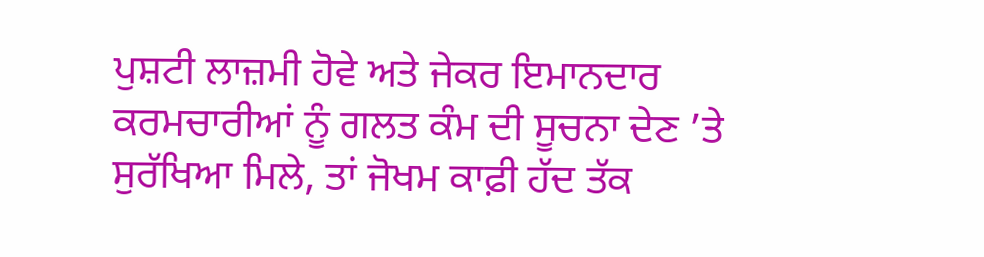ਪੁਸ਼ਟੀ ਲਾਜ਼ਮੀ ਹੋਵੇ ਅਤੇ ਜੇਕਰ ਇਮਾਨਦਾਰ ਕਰਮਚਾਰੀਆਂ ਨੂੰ ਗਲਤ ਕੰਮ ਦੀ ਸੂਚਨਾ ਦੇਣ ’ਤੇ ਸੁਰੱਖਿਆ ਮਿਲੇ, ਤਾਂ ਜੋਖਮ ਕਾਫ਼ੀ ਹੱਦ ਤੱਕ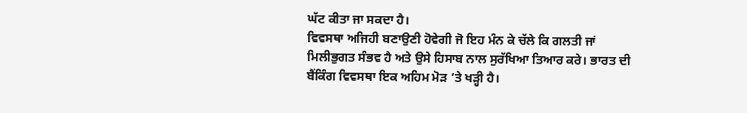ਘੱਟ ਕੀਤਾ ਜਾ ਸਕਦਾ ਹੈ।
ਵਿਵਸਥਾ ਅਜਿਹੀ ਬਣਾਉਣੀ ਹੋਵੇਗੀ ਜੋ ਇਹ ਮੰਨ ਕੇ ਚੱਲੇ ਕਿ ਗਲਤੀ ਜਾਂ ਮਿਲੀਭੁਗਤ ਸੰਭਵ ਹੈ ਅਤੇ ਉਸੇ ਹਿਸਾਬ ਨਾਲ ਸੁਰੱਖਿਆ ਤਿਆਰ ਕਰੇ। ਭਾਰਤ ਦੀ ਬੈਂਕਿੰਗ ਵਿਵਸਥਾ ਇਕ ਅਹਿਮ ਮੋੜ ’ਤੇ ਖੜ੍ਹੀ ਹੈ।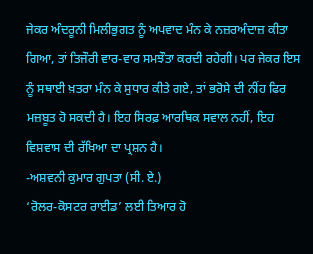ਜੇਕਰ ਅੰਦਰੂਨੀ ਮਿਲੀਭੁਗਤ ਨੂੰ ਅਪਵਾਦ ਮੰਨ ਕੇ ਨਜ਼ਰਅੰਦਾਜ਼ ਕੀਤਾ ਗਿਆ, ਤਾਂ ਤਿਜੌਰੀ ਵਾਰ-ਵਾਰ ਸਮਝੌਤਾ ਕਰਦੀ ਰਹੇਗੀ। ਪਰ ਜੇਕਰ ਇਸ ਨੂੰ ਸਥਾਈ ਖ਼ਤਰਾ ਮੰਨ ਕੇ ਸੁਧਾਰ ਕੀਤੇ ਗਏ, ਤਾਂ ਭਰੋਸੇ ਦੀ ਨੀਂਹ ਫਿਰ ਮਜ਼ਬੂਤ ਹੋ ਸਕਦੀ ਹੈ। ਇਹ ਸਿਰਫ਼ ਆਰਥਿਕ ਸਵਾਲ ਨਹੀਂ, ਇਹ ਵਿਸ਼ਵਾਸ ਦੀ ਰੱਖਿਆ ਦਾ ਪ੍ਰਸ਼ਨ ਹੈ।
-ਅਸ਼ਵਨੀ ਕੁਮਾਰ ਗੁਪਤਾ (ਸੀ. ਏ.)
‘ਰੋਲਰ-ਕੋਸਟਰ ਰਾਈਡ’ ਲਈ ਤਿਆਰ ਹੋ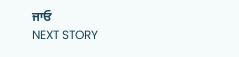ਜਾਓ
NEXT STORY